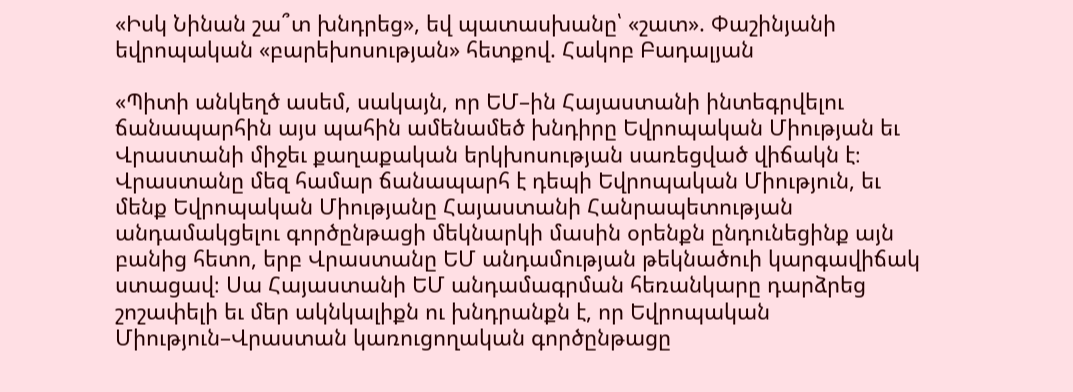«Իսկ Նինան շա՞տ խնդրեց», եվ պատասխանը՝ «շատ». Փաշինյանի եվրոպական «բարեխոսության» հետքով. Հակոբ Բադալյան

«Պիտի անկեղծ ասեմ, սակայն, որ ԵՄ–ին Հայաստանի ինտեգրվելու ճանապարհին այս պահին ամենամեծ խնդիրը Եվրոպական Միության եւ Վրաստանի միջեւ քաղաքական երկխոսության սառեցված վիճակն է։ Վրաստանը մեզ համար ճանապարհ է դեպի Եվրոպական Միություն, եւ մենք Եվրոպական Միությանը Հայաստանի Հանրապետության անդամակցելու գործընթացի մեկնարկի մասին օրենքն ընդունեցինք այն բանից հետո, երբ Վրաստանը ԵՄ անդամության թեկնածուի կարգավիճակ ստացավ։ Սա Հայաստանի ԵՄ անդամագրման հեռանկարը դարձրեց շոշափելի եւ մեր ակնկալիքն ու խնդրանքն է, որ Եվրոպական Միություն–Վրաստան կառուցողական գործընթացը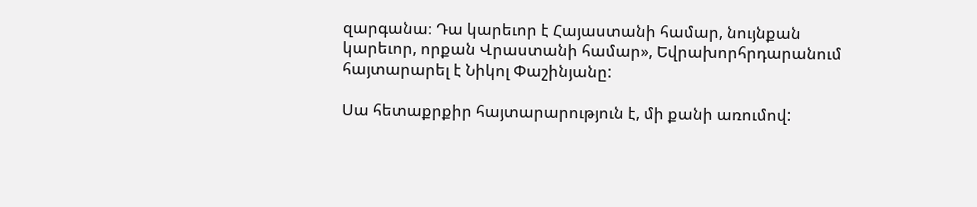զարգանա։ Դա կարեւոր է Հայաստանի համար, նույնքան կարեւոր, որքան Վրաստանի համար», Եվրախորհրդարանում հայտարարել է Նիկոլ Փաշինյանը:

Սա հետաքրքիր հայտարարություն է, մի քանի առումով: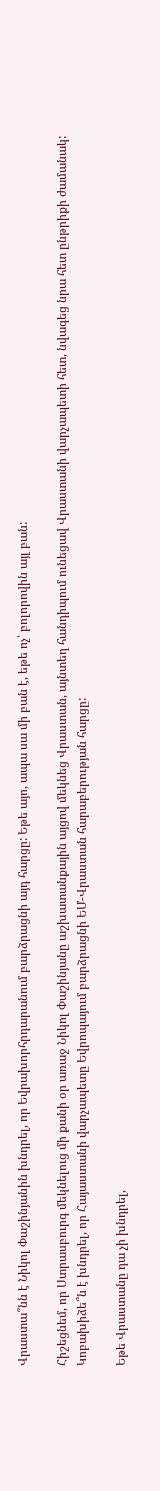Վրաստա՞նն է Նիկոլ Փաշինյանին խնդրել, որ Եվրախորհրդարանում բարձրացնի այդ հարցը: Եթե այո, ապա սա մի բան է, եթե ոչ՝ բոլորովին այլ բան:

Հիշեցնեմ, որ Ստրասբուրգ մեկնելուց մի քանի օր առաջ Նիկոլ Փաշինյանը աշխատանքային այցով մեկնեց Վրաստան, այնտեղ հանդիպում ունեցավ Վրաստանի վարչապետի հետ, նվագեց նրա հետ ընթրիքի ժամանակ: Կոբախիձե՞ն է խնդրել, որ Հայաստանի վարչապետը Եվրոպայում բարձրացնի ԵՄ-Վրաստան հարաբերության հարցը:

Եթե Վրաստանը դա չի խնդրել,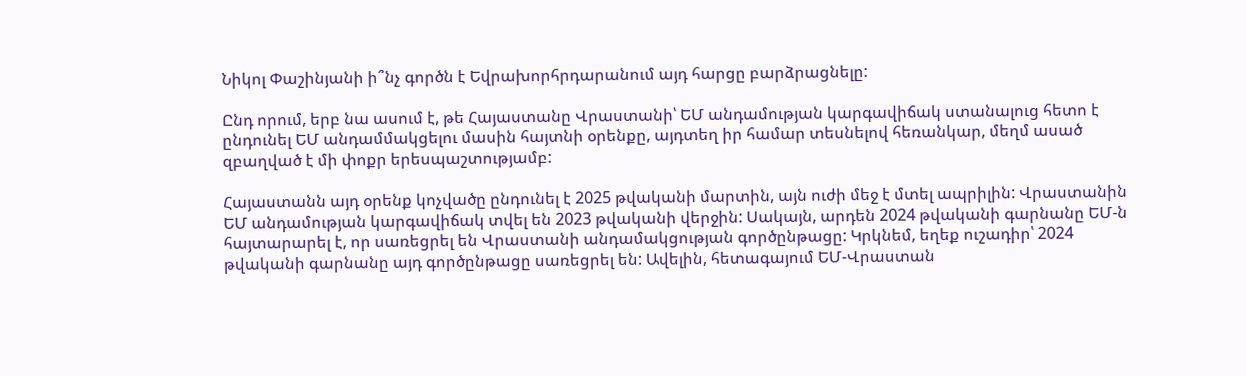Նիկոլ Փաշինյանի ի՞նչ գործն է Եվրախորհրդարանում այդ հարցը բարձրացնելը:

Ընդ որում, երբ նա ասում է, թե Հայաստանը Վրաստանի՝ ԵՄ անդամության կարգավիճակ ստանալուց հետո է ընդունել ԵՄ անդամմակցելու մասին հայտնի օրենքը, այդտեղ իր համար տեսնելով հեռանկար, մեղմ ասած զբաղված է մի փոքր երեսպաշտությամբ:

Հայաստանն այդ օրենք կոչվածը ընդունել է 2025 թվականի մարտին, այն ուժի մեջ է մտել ապրիլին: Վրաստանին ԵՄ անդամության կարգավիճակ տվել են 2023 թվականի վերջին: Սակայն, արդեն 2024 թվականի գարնանը ԵՄ-ն հայտարարել է, որ սառեցրել են Վրաստանի անդամակցության գործընթացը: Կրկնեմ, եղեք ուշադիր՝ 2024 թվականի գարնանը այդ գործընթացը սառեցրել են: Ավելին, հետագայում ԵՄ-Վրաստան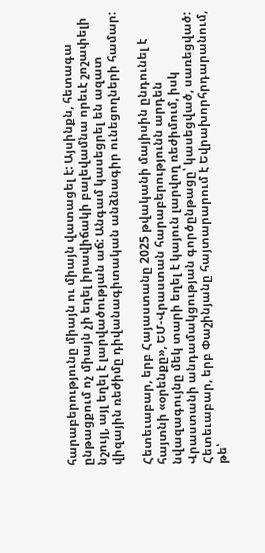հարաբերությունը միայն ու միայն վատացել է: Այսինքն, հետագա ընթացքում ոչ միայն չի եղել իրավիճակի բալեվամնա որեւէ շոշափելի նշույլ, այլ եղել է լարվածության աճ: Անգամ կասեցրել են ազատ վիզային ռեժիմը դիվանագիտական անձնագիր ունեցողների համար:

Հետեւաբար, երբ Հայաստանը 2025 թվականի մայիսին ընդունել է հայտնի «օրենքը», ԵՄ-Վրաստան հարաբերությունն արդեն նվազագույնը մեկ տարի եղել է կայուն լարվող ռեժիմում, իսկ Վրաստանի անդամակցության գործընթացը՝ կասեցված, սառեցված: Հետեւաբար, երբ Փաշինյանը հայտարարում է Եվրախորհրդարանում, թե՝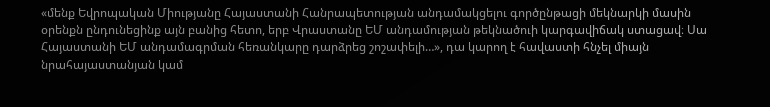«մենք Եվրոպական Միությանը Հայաստանի Հանրապետության անդամակցելու գործընթացի մեկնարկի մասին օրենքն ընդունեցինք այն բանից հետո, երբ Վրաստանը ԵՄ անդամության թեկնածուի կարգավիճակ ստացավ։ Սա Հայաստանի ԵՄ անդամագրման հեռանկարը դարձրեց շոշափելի…», դա կարող է հավաստի հնչել միայն նրահայաստանյան կամ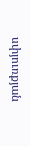սփյուռքյան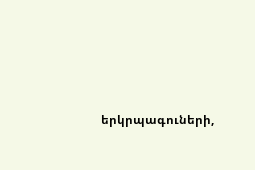երկրպագուների,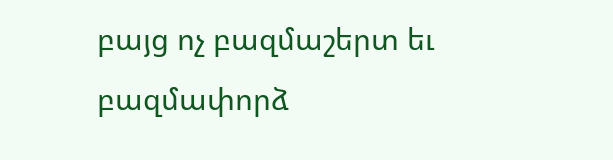բայց ոչ բազմաշերտ եւ բազմափորձ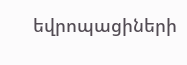եվրոպացիների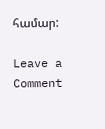համար:

Leave a Comment